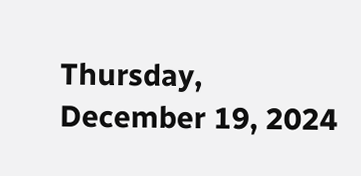Thursday, December 19, 2024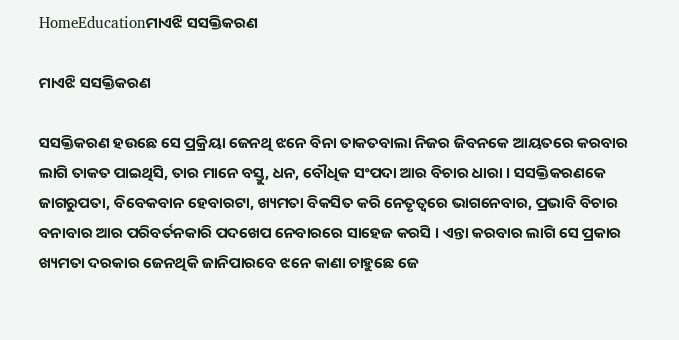HomeEducationମାଏଝି ସସକ୍ତିକରଣ

ମାଏଝି ସସକ୍ତିକରଣ

ସସକ୍ତିକରଣ ହଉଛେ ସେ ପ୍ରକ୍ରିୟା ଜେନଥି ଝନେ ବିନା ତାକତବାଲା ନିଜର ଜିବନକେ ଆୟତରେ କରବାର ଲାଗି ତାକତ ପାଇଥିସି, ତାର ମାନେ ବସ୍ତୁ, ଧନ, ବୌଧିକ ସଂପଦା ଆର ବିଚାର ଧାରା । ସସକ୍ତିକରଣକେ ଜାଗରୁପତା, ବିବେକବାନ ହେବାରଟା, ଖ୍ୟମତା ବିକସିତ କରି ନେତୃତ୍ୱରେ ଭାଗନେବାର, ପ୍ରଭାବି ବିଚାର ବନାବାର ଆର ପରିବର୍ତନକାରି ପଦଖେପ ନେବାରରେ ସାହେଜ କରସି । ଏନ୍ତା କରବାର ଲାଗି ସେ ପ୍ରକାର ଖ୍ୟମତା ଦରକାର ଜେନଥିକି ଜାନିପାରବେ ଝନେ କାଣା ଚାହୁଛେ ଜେ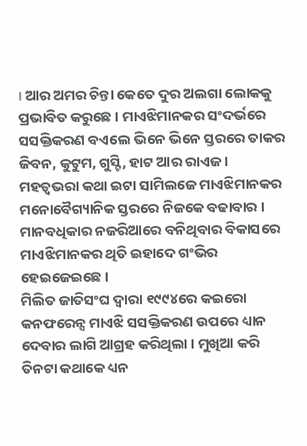। ଆର ଅମର ଚିନ୍ତା କେତେ ଦୁର ଅଲଗା ଲୋକକୁ ପ୍ରଭାବିତ କରୁଛେ । ମାଏଝିମାନକର ସଂଦର୍ଭରେ ସସକ୍ତିକରଣ ବଏଲେ ଭିନେ ଭିନେ ସ୍ତରରେ ତାକର ଜିବନ, କୁଟୁମ, ଗୁସ୍ଟି, ହାଟ ଆର ରାଏଜ । ମହତ୍ୱଭରା କଥା ଇଟା ସାମିଲଜେ ମାଏଝିମାନକର ମନୋବୈଗ୍ୟାନିକ ସ୍ତରରେ ନିଜକେ ବଢାବାର । ମାନବଧିକାର ନଜରିଆରେ ବନିଥିବାର ବିକାସରେ ମାଏଝିମାନକର ଥିତି ଇହାଦେ ଗଂଭିର ହେଇଜେଇଛେ ।
ମିଲିତ ଜାତିସଂଘ ଦ୍ୱାରା ୧୯୯୪ରେ କଇରୋ କନଫରେନ୍ସ ମାଏଝି ସସକ୍ତିକରଣ ଉପରେ ଧ୍ୟାନ ଦେବାର ଲାଗି ଆଗ୍ରହ କରିଥିଲା । ମୁଖିଆ କରି ତିନଟା କଥାକେ ଧ୍ୟନ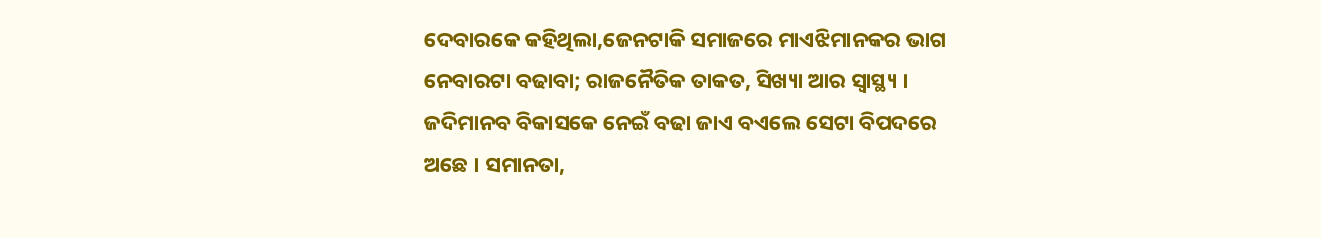ଦେବାରକେ କହିଥିଲା,ଜେନଟାକି ସମାଜରେ ମାଏଝିମାନକର ଭାଗ ନେବାରଟା ବଢାବା; ରାଜନୈତିକ ତାକତ, ସିଖ୍ୟା ଆର ସ୍ୱାସ୍ଥ୍ୟ । ଜଦିମାନବ ବିକାସକେ ନେଇଁ ବଢା ଜାଏ ବଏଲେ ସେଟା ବିପଦରେ ଅଛେ । ସମାନତା,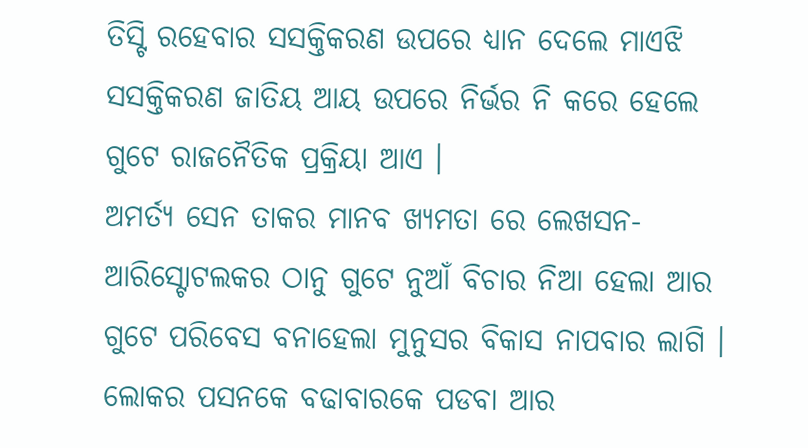ତିସ୍ଟି ରହେବାର ସସକ୍ତିକରଣ ଉପରେ ଧ୍ୟାନ ଦେଲେ ମାଏଝି ସସକ୍ତିକରଣ ଜାତିୟ ଆୟ ଉପରେ ନିର୍ଭର ନି କରେ ହେଲେ ଗୁଟେ ରାଜନୈତିକ ପ୍ରକ୍ରିୟା ଆଏ ।
ଅମର୍ତ୍ୟ ସେନ ତାକର ମାନବ ଖ୍ୟମତା ରେ ଲେଖସନ-ଆରିସ୍ଟୋଟଲକର ଠାନୁ ଗୁଟେ ନୁଆଁ ବିଚାର ନିଆ ହେଲା ଆର ଗୁଟେ ପରିବେସ ବନାହେଲା ମୁନୁସର ବିକାସ ନାପବାର ଲାଗି ।
ଲୋକର ପସନକେ ବଢାବାରକେ ପଡବା ଆର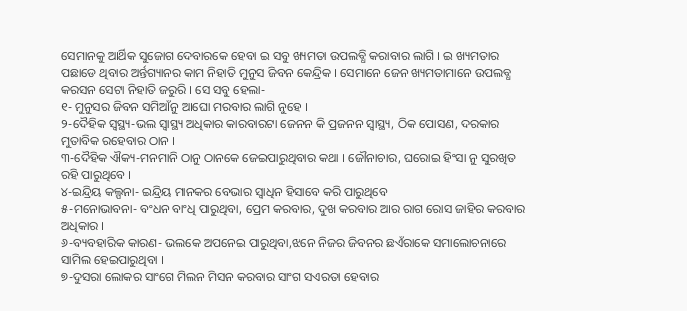ସେମାନକୁ ଆର୍ଥିକ ସୁଜୋଗ ଦେବାରକେ ହେବା ଇ ସବୁ ଖ୍ୟମତା ଉପଲବ୍ଧି କରାବାର ଲାଗି । ଇ ଖ୍ୟମତାର ପଛାଡେ ଥିବାର ଅର୍ନ୍ତଗ୍ୟାନର କାମ ନିହାତି ମୁନୁସ ଜିବନ କେନ୍ଦ୍ରିକ । ସେମାନେ ଜେନ ଖ୍ୟମତାମାନେ ଉପଲବ୍ଧ କରସନ ସେଟା ନିହାତି ଜରୁରି । ସେ ସବୁ ହେଲା-
୧- ମୁନୁସର ଜିବନ ସମିଆଁନୁ ଆଘୋ ମରବାର ଲାଗି ନୁହେ ।
୨-ଦୈହିକ ସ୍ୱସ୍ଥ୍ୟ-ଭଲ ସ୍ୱାସ୍ଥ୍ୟ ଅଧିକାର କାରବାରଟା ଜେନନ କି ପ୍ରଜନନ ସ୍ୱାସ୍ଥ୍ୟ, ଠିକ ପୋସଣ, ଦରକାର ମୁତାବିକ ରହେବାର ଠାନ ।
୩-ଦୈହିକ ଐକ୍ୟ-ମନମାନି ଠାନୁ ଠାନକେ ଜେଇପାରୁଥିବାର କଥା । ଜୌନାଚାର, ଘରୋଇ ହିଂସା ନୁ ସୁରଖିତ ରହି ପାରୁଥିବେ ।
୪-ଇନ୍ଦ୍ରିୟ କଲ୍ପନା- ଇନ୍ଦ୍ରିୟ ମାନକର ବେଭାର ସ୍ୱାଧିନ ହିସାବେ କରି ପାରୁଥିବେ
୫-ମନୋଭାବନା- ବଂଧନ ବାଂଧି ପାରୁଥିବା, ପ୍ରେମ କରବାର, ଦୁଖ କରବାର ଆର ରାଗ ରୋସ ଜାହିର କରବାର ଅଧିକାର ।
୬-ବ୍ୟବହାରିକ କାରଣ- ଭଲକେ ଅପନେଇ ପାରୁଥିବା,ଝନେ ନିଜର ଜିବନର ଛଏଁରାକେ ସମାଲୋଚନାରେ ସାମିଲ ହେଇପାରୁଥିବା ।
୭-ଦୁସରା ଲୋକର ସାଂଗେ ମିଲନ ମିସନ କରବାର ସାଂଗ ସଏରତା ହେବାର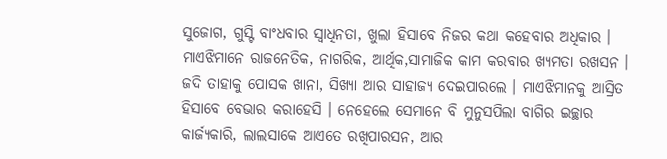ସୁଜୋଗ, ଗୁସ୍ଟି ବାଂଧବାର ସ୍ୱାଧିନତା, ଖୁଲା ହିସାବେ ନିଜର କଥା କହେବାର ଅଧିକାର ।
ମାଏଝିମାନେ ରାଜନେତିକ, ନାଗରିକ, ଆର୍ଥିକ,ସାମାଜିକ କାମ କରବାର ଖ୍ୟମତା ରଖସନ । ଜଦି ତାହାକୁ ପୋସକ ଖାନା, ସିଖ୍ୟା ଆର ସାହାଜ୍ୟ ଦେଇପାରଲେ । ମାଏଝିମାନକୁ ଆସ୍ରିତ ହିସାବେ ବେଭାର କରାହେସି । ନେହେଲେ ସେମାନେ ବି ମୁନୁସପିଲା ବାଗିର ଇଚ୍ଛାର କାର୍ଜ୍ୟକାରି, ଲାଲସାକେ ଆଏତେ ରଖିପାରସନ, ଆର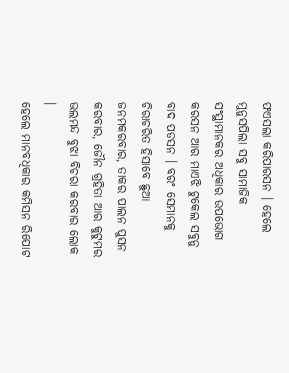ଫଏସଲା କରିପାରସନ । ହେଲେ ମୁନୁସପିଲା ସବୁ ସାମାଜିକ ସଂସ୍ଥାମାନକର ଅଧିକାର ଉପଭୋଗ କରସନ ଆର ମାଏଝି ଟୁକେଲ ସବୁନୁ ବାଦ ପଡସନ । ବରଂ ସେମାନକୁ ଚିରାଚରିତ ହିସାବେ ଛୁଆ ଜନମକରବାର, ତାକର ପାଲନ ପୁସନ କରବାର, ଜୌନ ଗ୍ରହିତା ଆର କୁଟୁମର ଭଲମନ୍ଦ ବୁଝା ବିଚରା କରବାର ଲୋକ ।
ହେଲେ ମାନବଧିକାର କମିସନ ରିପୋଟ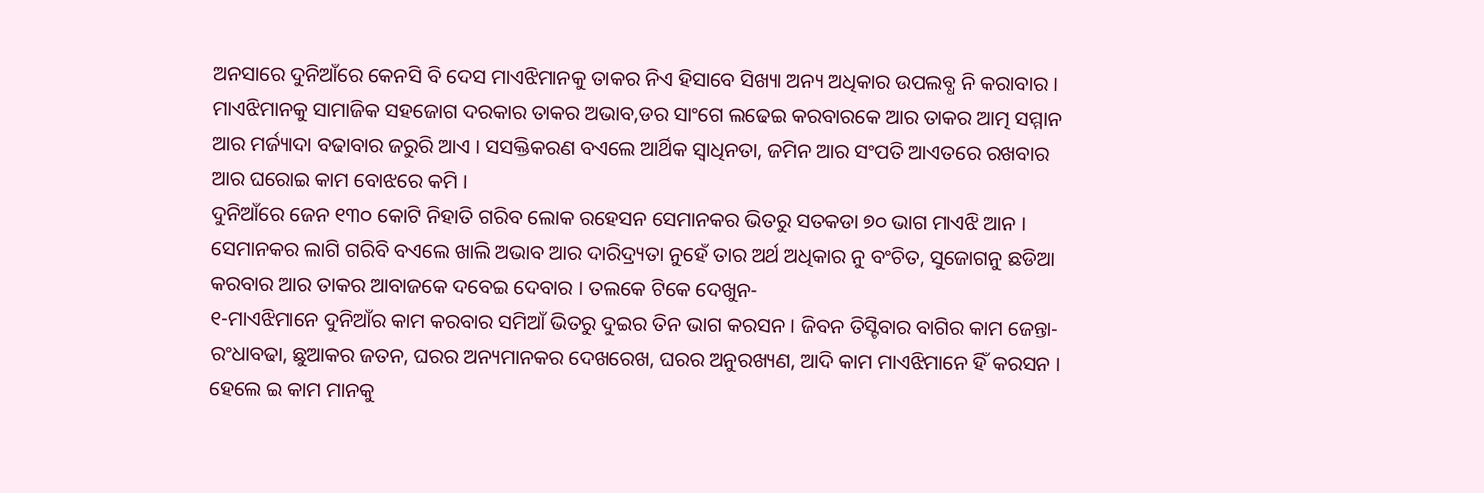ଅନସାରେ ଦୁନିଆଁରେ କେନସି ବି ଦେସ ମାଏଝିମାନକୁ ତାକର ନିଏ ହିସାବେ ସିଖ୍ୟା ଅନ୍ୟ ଅଧିକାର ଉପଲବ୍ଧ ନି କରାବାର ।
ମାଏଝିମାନକୁ ସାମାଜିକ ସହଜୋଗ ଦରକାର ତାକର ଅଭାବ,ଡର ସାଂଗେ ଲଢେଇ କରବାରକେ ଆର ତାକର ଆତ୍ମ ସମ୍ମାନ ଆର ମର୍ଜ୍ୟାଦା ବଢାବାର ଜରୁରି ଆଏ । ସସକ୍ତିକରଣ ବଏଲେ ଆର୍ଥିକ ସ୍ୱାଧିନତା, ଜମିନ ଆର ସଂପତି ଆଏତରେ ରଖବାର ଆର ଘରୋଇ କାମ ବୋଝରେ କମି ।
ଦୁନିଆଁରେ ଜେନ ୧୩୦ କୋଟି ନିହାତି ଗରିବ ଲୋକ ରହେସନ ସେମାନକର ଭିତରୁ ସତକଡା ୭୦ ଭାଗ ମାଏଝି ଆନ । ସେମାନକର ଲାଗି ଗରିବି ବଏଲେ ଖାଲି ଅଭାବ ଆର ଦାରିଦ୍ର‌୍ୟତା ନୁହେଁ ତାର ଅର୍ଥ ଅଧିକାର ନୁ ବଂଚିତ, ସୁଜୋଗନୁ ଛଡିଆ କରବାର ଆର ତାକର ଆବାଜକେ ଦବେଇ ଦେବାର । ତଲକେ ଟିକେ ଦେଖୁନ-
୧-ମାଏଝିମାନେ ଦୁନିଆଁର କାମ କରବାର ସମିଆଁ ଭିତରୁ ଦୁଇର ତିନ ଭାଗ କରସନ । ଜିବନ ତିସ୍ଟିବାର ବାଗିର କାମ ଜେନ୍ତା-ରଂଧାବଢା, ଛୁଆକର ଜତନ, ଘରର ଅନ୍ୟମାନକର ଦେଖରେଖ, ଘରର ଅନୁରଖ୍ୟଣ, ଆଦି କାମ ମାଏଝିମାନେ ହିଁ କରସନ । ହେଲେ ଇ କାମ ମାନକୁ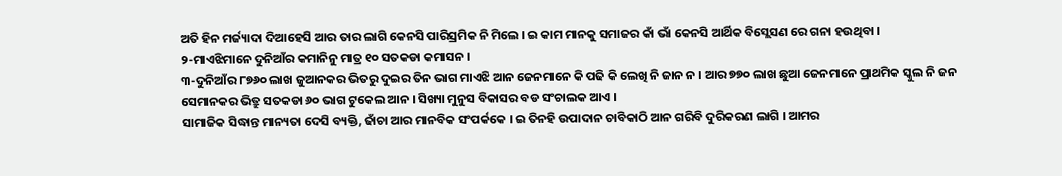ଅତି ହିନ ମର୍ଜ୍ୟାଦା ଦିଆହେସି ଆର ତାର ଲାଗି କେନସି ପାରିସ୍ରମିକ ନି ମିଲେ । ଇ କାମ ମାନକୁ ସମାଜର କାଁ ଭାଁ କେନସି ଆର୍ଥିକ ବିସ୍ଲେସଣ ରେ ଗନା ହଉଥିବା ।
୨-ମାଏଝିମାନେ ଦୁନିଆଁର କମାନିନୁ ମାତ୍ର ୧୦ ସତକଡା କମାସନ ।
୩-ଦୁନିଆଁର ୮୭୬୦ ଲାଖ ଜୁଆନକର ଭିତରୁ ଦୁଇର ତିନ ଭାଗ ମାଏଝି ଆନ ଜେନମାନେ କି ପଢି କି ଲେଖି ନି ଜାନ ନ । ଆର ୭୭୦ ଲାଖ ଛୁଆ ଜେନମାନେ ପ୍ରାଥମିକ ସ୍କୁଲ ନି ଜନ ସେମାନକର ଭିତ୍ରୁ ସତକଡା ୬୦ ଭାଗ ଟୁକେଲ ଆନ । ସିଖ୍ୟା ମୁନୁସ ବିକାସର ବଡ ସଂଚାଲକ ଆଏ ।
ସାମାଜିକ ସିଦ୍ଧାନ୍ତ ମାନ୍ୟତା ଦେସି ବ୍ୟକ୍ତି, ଢାଁଚା ଆର ମାନବିକ ସଂପର୍କକେ । ଇ ତିନହି ଉପାଦାନ ଚାବିକାଠି ଆନ ଗରିବି ଦୁରିକରଣ ଲାଗି । ଆମର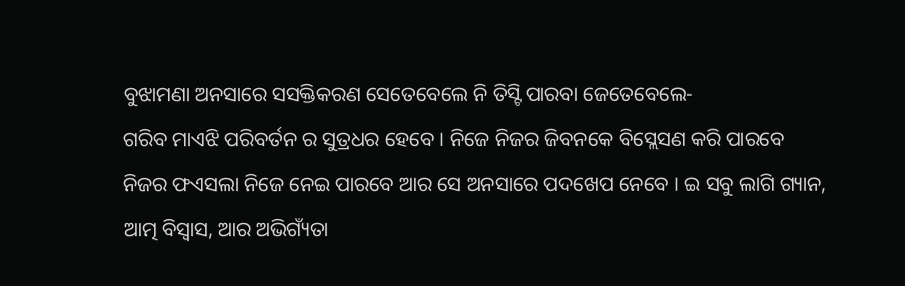ବୁଝାମଣା ଅନସାରେ ସସକ୍ତିକରଣ ସେତେବେଲେ ନି ତିସ୍ଟି ପାରବା ଜେତେବେଲେ-
ଗରିବ ମାଏଝି ପରିବର୍ତନ ର ସୁତ୍ରଧର ହେବେ । ନିଜେ ନିଜର ଜିବନକେ ବିସ୍ଲେସଣ କରି ପାରବେ ନିଜର ଫଏସଲା ନିଜେ ନେଇ ପାରବେ ଆର ସେ ଅନସାରେ ପଦଖେପ ନେବେ । ଇ ସବୁ ଲାଗି ଗ୍ୟାନ, ଆତ୍ମ ବିସ୍ୱାସ, ଆର ଅଭିଗ୍ୟଁତା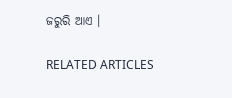ଜରୁରି ଆଏ ।

RELATED ARTICLES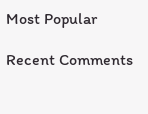Most Popular

Recent Comments